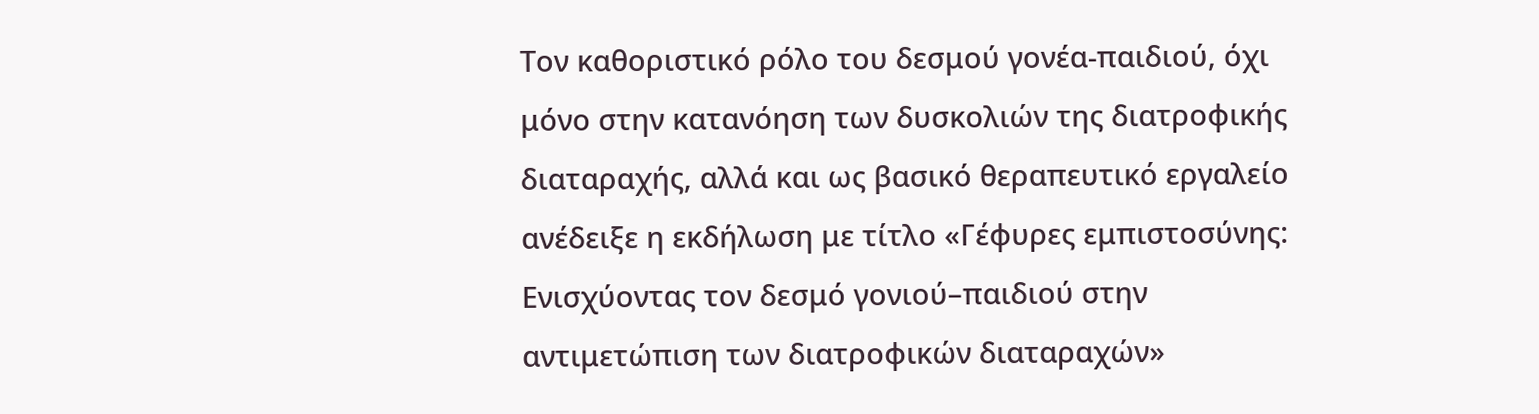Τον καθοριστικό ρόλο του δεσμού γονέα-παιδιού, όχι μόνο στην κατανόηση των δυσκολιών της διατροφικής διαταραχής, αλλά και ως βασικό θεραπευτικό εργαλείο ανέδειξε η εκδήλωση με τίτλο «Γέφυρες εμπιστοσύνης: Ενισχύοντας τον δεσμό γονιού–παιδιού στην αντιμετώπιση των διατροφικών διαταραχών»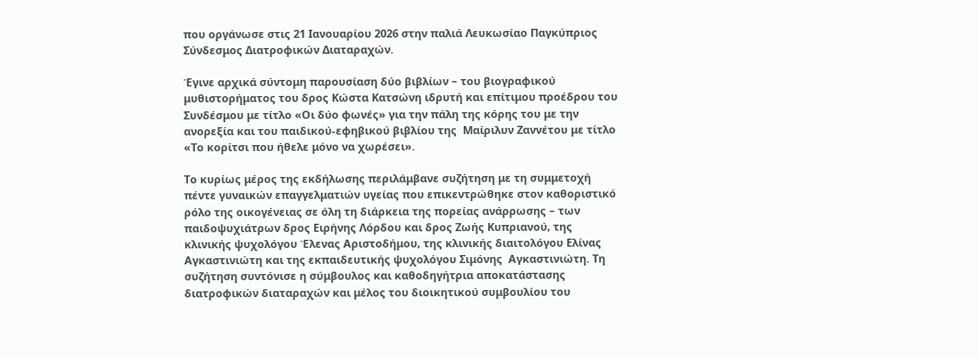που οργάνωσε στις 21 Ιανουαρίου 2026 στην παλιά Λευκωσίαο Παγκύπριος Σύνδεσμος Διατροφικών Διαταραχών.

Έγινε αρχικά σύντομη παρουσίαση δύο βιβλίων – του βιογραφικού μυθιστορήματος του δρος Κώστα Κατσώνη ιδρυτή και επίτιμου προέδρου του Συνδέσμου με τίτλο «Οι δύο φωνές» για την πάλη της κόρης του με την ανορεξία και του παιδικού-εφηβικού βιβλίου της  Μαίριλυν Ζαννέτου με τίτλο «Το κορίτσι που ήθελε μόνο να χωρέσει».

Το κυρίως μέρος της εκδήλωσης περιλάμβανε συζήτηση με τη συμμετοχή πέντε γυναικών επαγγελματιών υγείας που επικεντρώθηκε στον καθοριστικό ρόλο της οικογένειας σε όλη τη διάρκεια της πορείας ανάρρωσης – των παιδοψυχιάτρων δρος Ειρήνης Λόρδου και δρος Ζωής Κυπριανού, της κλινικής ψυχολόγου Έλενας Αριστοδήμου, της κλινικής διαιτολόγου Ελίνας Αγκαστινιώτη και της εκπαιδευτικής ψυχολόγου Σιμόνης  Αγκαστινιώτη. Τη συζήτηση συντόνισε η σύμβουλος και καθοδηγήτρια αποκατάστασης διατροφικών διαταραχών και μέλος του διοικητικού συμβουλίου του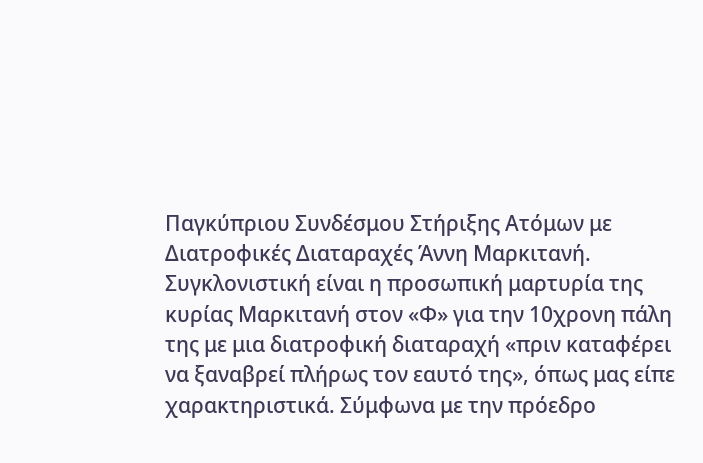Παγκύπριου Συνδέσμου Στήριξης Ατόμων με Διατροφικές Διαταραχές Άννη Μαρκιτανή. Συγκλονιστική είναι η προσωπική μαρτυρία της κυρίας Μαρκιτανή στον «Φ» για την 10χρονη πάλη της με μια διατροφική διαταραχή «πριν καταφέρει να ξαναβρεί πλήρως τον εαυτό της», όπως μας είπε χαρακτηριστικά. Σύμφωνα με την πρόεδρο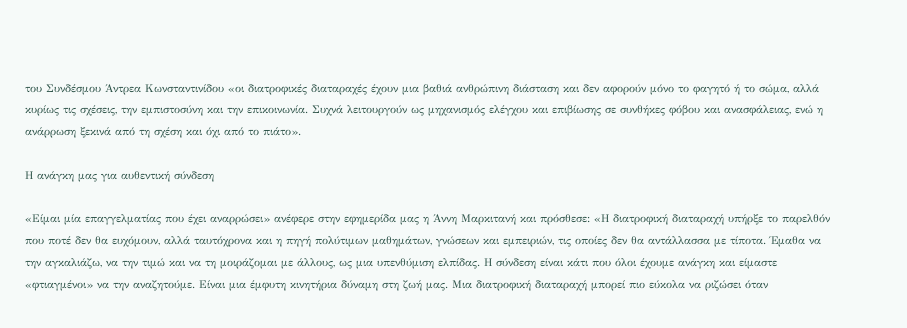του Συνδέσμου Άντρεα Κωνσταντινίδου «οι διατροφικές διαταραχές έχουν μια βαθιά ανθρώπινη διάσταση και δεν αφορούν μόνο το φαγητό ή το σώμα, αλλά κυρίως τις σχέσεις, την εμπιστοσύνη και την επικοινωνία. Συχνά λειτουργούν ως μηχανισμός ελέγχου και επιβίωσης σε συνθήκες φόβου και ανασφάλειας, ενώ η ανάρρωση ξεκινά από τη σχέση και όχι από το πιάτο».

Η ανάγκη μας για αυθεντική σύνδεση

«Είμαι μία επαγγελματίας που έχει αναρρώσει» ανέφερε στην εφημερίδα μας η Άννη Μαρκιτανή και πρόσθεσε: «Η διατροφική διαταραχή υπήρξε το παρελθόν που ποτέ δεν θα ευχόμουν, αλλά ταυτόχρονα και η πηγή πολύτιμων μαθημάτων, γνώσεων και εμπειριών, τις οποίες δεν θα αντάλλασσα με τίποτα. Έμαθα να την αγκαλιάζω, να την τιμώ και να τη μοιράζομαι με άλλους, ως μια υπενθύμιση ελπίδας. Η σύνδεση είναι κάτι που όλοι έχουμε ανάγκη και είμαστε «φτιαγμένοι» να την αναζητούμε. Είναι μια έμφυτη κινητήρια δύναμη στη ζωή μας. Μια διατροφική διαταραχή μπορεί πιο εύκολα να ριζώσει όταν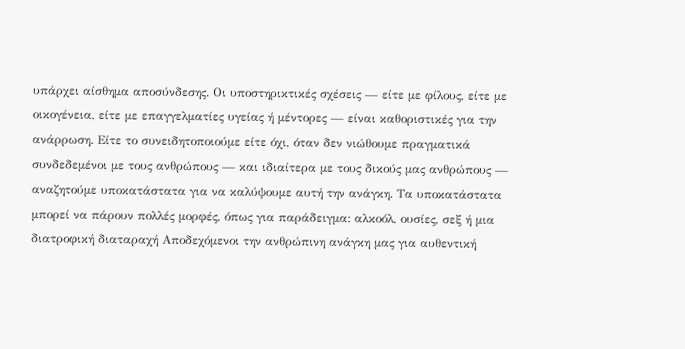υπάρχει αίσθημα αποσύνδεσης. Οι υποστηρικτικές σχέσεις — είτε με φίλους, είτε με οικογένεια, είτε με επαγγελματίες υγείας ή μέντορες — είναι καθοριστικές για την ανάρρωση. Είτε το συνειδητοποιούμε είτε όχι, όταν δεν νιώθουμε πραγματικά συνδεδεμένοι με τους ανθρώπους — και ιδιαίτερα με τους δικούς μας ανθρώπους — αναζητούμε υποκατάστατα για να καλύψουμε αυτή την ανάγκη. Τα υποκατάστατα μπορεί να πάρουν πολλές μορφές, όπως για παράδειγμα: αλκοόλ, ουσίες, σεξ ή μια διατροφική διαταραχή Αποδεχόμενοι την ανθρώπινη ανάγκη μας για αυθεντική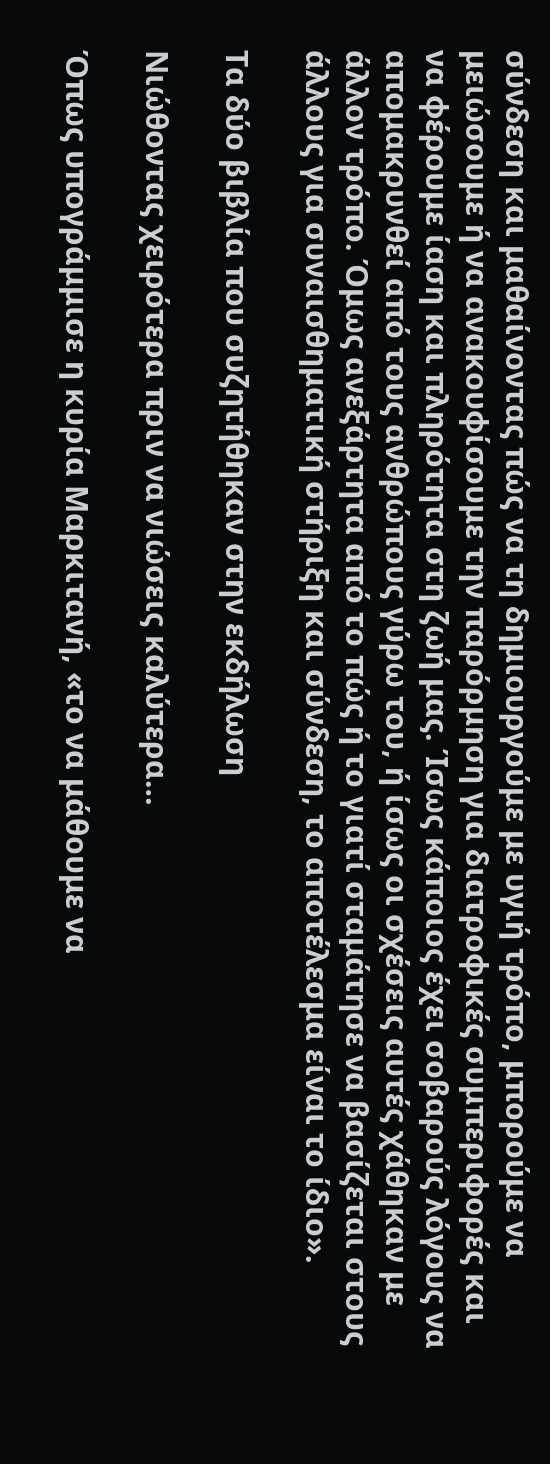σύνδεση και μαθαίνοντας πώς να τη δημιουργούμε με υγιή τρόπο, μπορούμε να μειώσουμε ή να ανακουφίσουμε την παρόρμηση για διατροφικές συμπεριφορές και να φέρουμε ίαση και πληρότητα στη ζωή μας. Ίσως κάποιος έχει σοβαρούς λόγους να απομακρυνθεί από τους ανθρώπους γύρω του, ή ίσως οι σχέσεις αυτές χάθηκαν με άλλον τρόπο. Όμως ανεξάρτητα από το πώς ή το γιατί σταμάτησε να βασίζεται στους άλλους για συναισθηματική στήριξη και σύνδεση, το αποτέλεσμα είναι το ίδιο».

Τα δύο βιβλία που συζητήθηκαν στην εκδήλωση

Νιώθοντας χειρότερα πριν να νιώσεις καλύτερα…

Όπως υπογράμμισε η κυρία Μαρκιτανή, «το να μάθουμε να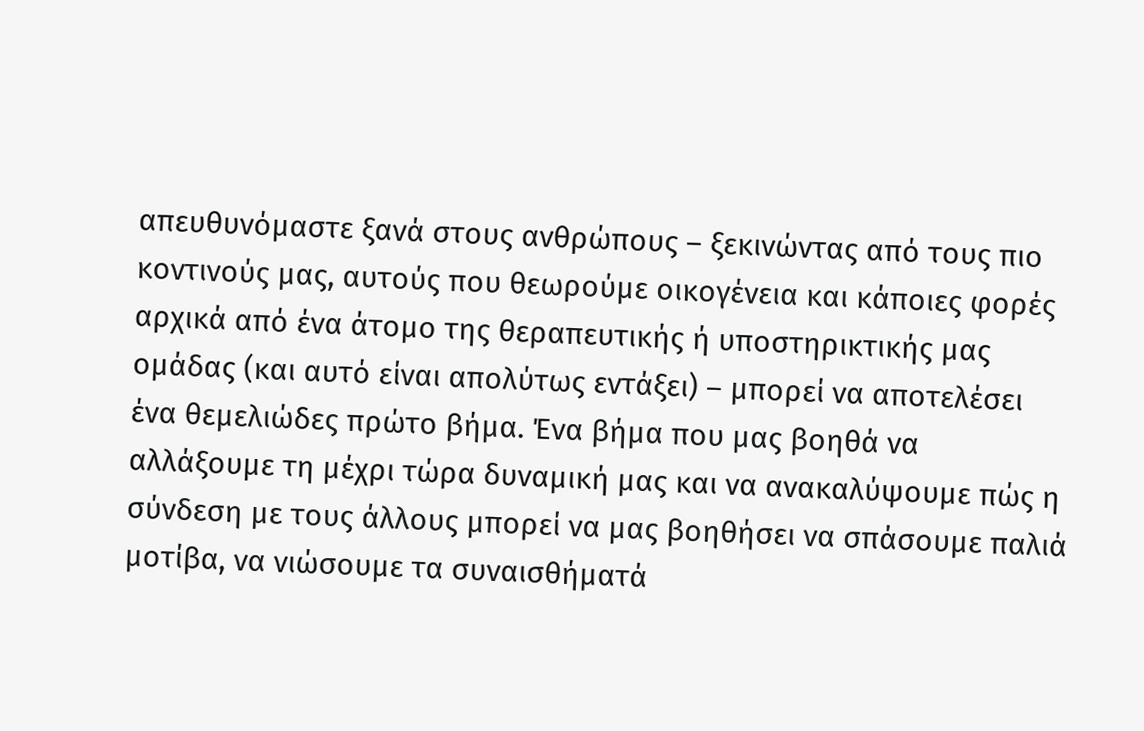απευθυνόμαστε ξανά στους ανθρώπους – ξεκινώντας από τους πιο κοντινούς μας, αυτούς που θεωρούμε οικογένεια και κάποιες φορές αρχικά από ένα άτομο της θεραπευτικής ή υποστηρικτικής μας ομάδας (και αυτό είναι απολύτως εντάξει) – μπορεί να αποτελέσει ένα θεμελιώδες πρώτο βήμα. Ένα βήμα που μας βοηθά να αλλάξουμε τη μέχρι τώρα δυναμική μας και να ανακαλύψουμε πώς η σύνδεση με τους άλλους μπορεί να μας βοηθήσει να σπάσουμε παλιά μοτίβα, να νιώσουμε τα συναισθήματά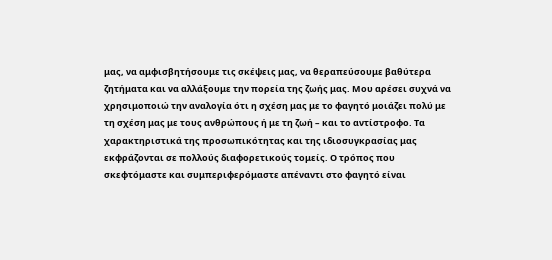μας, να αμφισβητήσουμε τις σκέψεις μας, να θεραπεύσουμε βαθύτερα ζητήματα και να αλλάξουμε την πορεία της ζωής μας. Μου αρέσει συχνά να χρησιμοποιώ την αναλογία ότι η σχέση μας με το φαγητό μοιάζει πολύ με τη σχέση μας με τους ανθρώπους ή με τη ζωή – και το αντίστροφο. Τα χαρακτηριστικά της προσωπικότητας και της ιδιοσυγκρασίας μας εκφράζονται σε πολλούς διαφορετικούς τομείς. Ο τρόπος που σκεφτόμαστε και συμπεριφερόμαστε απέναντι στο φαγητό είναι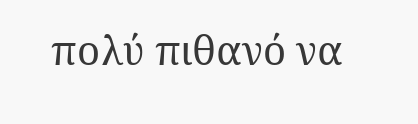πολύ πιθανό να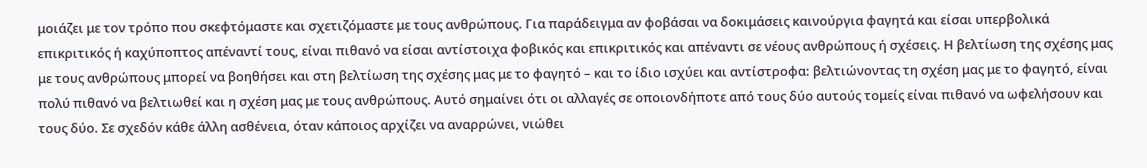μοιάζει με τον τρόπο που σκεφτόμαστε και σχετιζόμαστε με τους ανθρώπους. Για παράδειγμα αν φοβάσαι να δοκιμάσεις καινούργια φαγητά και είσαι υπερβολικά επικριτικός ή καχύποπτος απέναντί τους, είναι πιθανό να είσαι αντίστοιχα φοβικός και επικριτικός και απέναντι σε νέους ανθρώπους ή σχέσεις. Η βελτίωση της σχέσης μας με τους ανθρώπους μπορεί να βοηθήσει και στη βελτίωση της σχέσης μας με το φαγητό – και το ίδιο ισχύει και αντίστροφα: βελτιώνοντας τη σχέση μας με το φαγητό, είναι πολύ πιθανό να βελτιωθεί και η σχέση μας με τους ανθρώπους. Αυτό σημαίνει ότι οι αλλαγές σε οποιονδήποτε από τους δύο αυτούς τομείς είναι πιθανό να ωφελήσουν και τους δύο. Σε σχεδόν κάθε άλλη ασθένεια, όταν κάποιος αρχίζει να αναρρώνει, νιώθει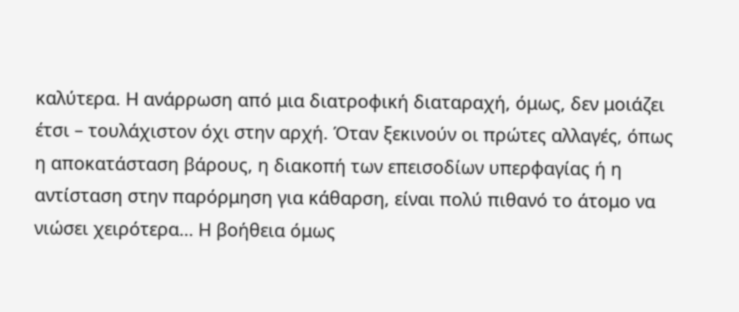καλύτερα. Η ανάρρωση από μια διατροφική διαταραχή, όμως, δεν μοιάζει έτσι – τουλάχιστον όχι στην αρχή. Όταν ξεκινούν οι πρώτες αλλαγές, όπως η αποκατάσταση βάρους, η διακοπή των επεισοδίων υπερφαγίας ή η αντίσταση στην παρόρμηση για κάθαρση, είναι πολύ πιθανό το άτομο να νιώσει χειρότερα… Η βοήθεια όμως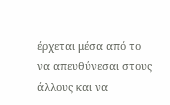έρχεται μέσα από το να απευθύνεσαι στους άλλους και να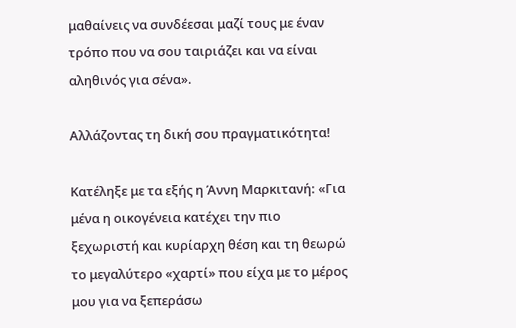μαθαίνεις να συνδέεσαι μαζί τους με έναν τρόπο που να σου ταιριάζει και να είναι αληθινός για σένα».

Αλλάζοντας τη δική σου πραγματικότητα!

Κατέληξε με τα εξής η Άννη Μαρκιτανή: «Για μένα η οικογένεια κατέχει την πιο ξεχωριστή και κυρίαρχη θέση και τη θεωρώ το μεγαλύτερο «χαρτί» που είχα με το μέρος μου για να ξεπεράσω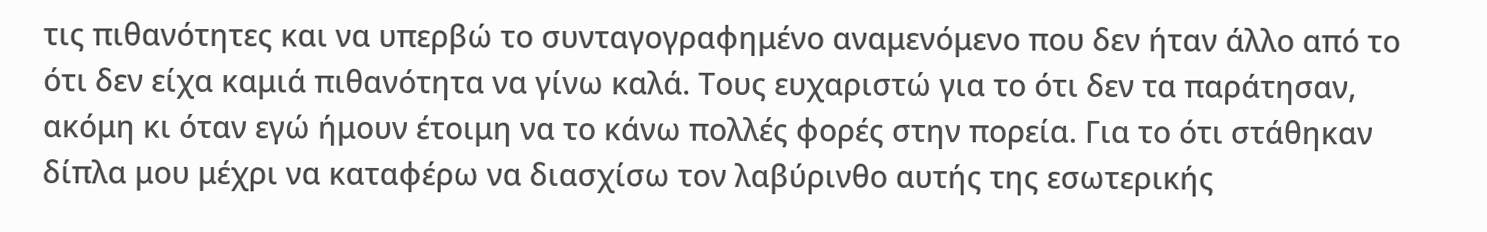τις πιθανότητες και να υπερβώ το συνταγογραφημένο αναμενόμενο που δεν ήταν άλλο από το ότι δεν είχα καμιά πιθανότητα να γίνω καλά. Τους ευχαριστώ για το ότι δεν τα παράτησαν, ακόμη κι όταν εγώ ήμουν έτοιμη να το κάνω πολλές φορές στην πορεία. Για το ότι στάθηκαν δίπλα μου μέχρι να καταφέρω να διασχίσω τον λαβύρινθο αυτής της εσωτερικής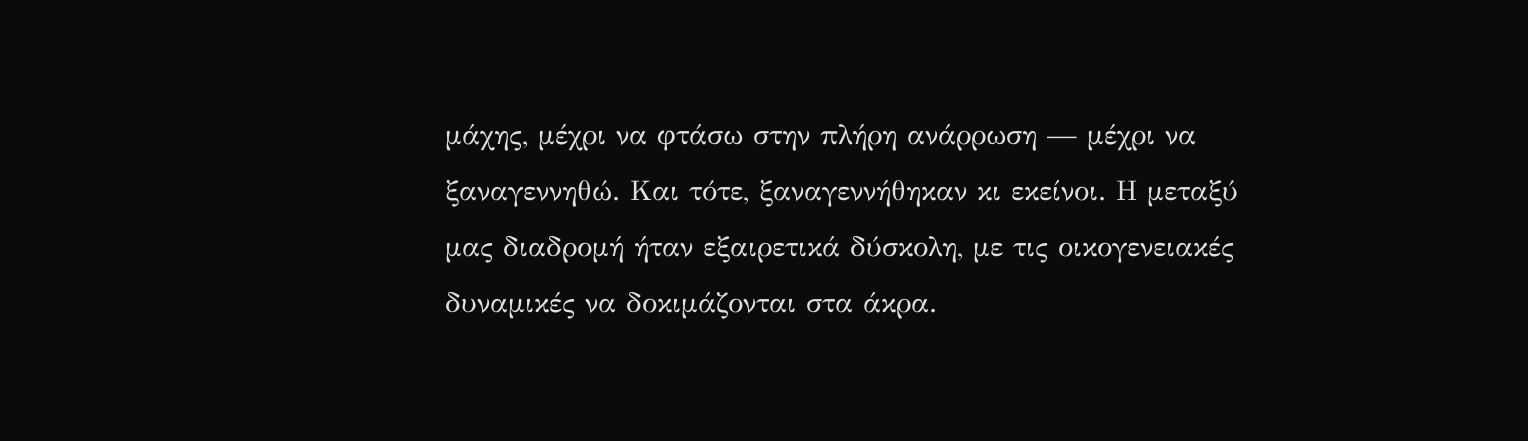μάχης, μέχρι να φτάσω στην πλήρη ανάρρωση — μέχρι να ξαναγεννηθώ. Και τότε, ξαναγεννήθηκαν κι εκείνοι. Η μεταξύ μας διαδρομή ήταν εξαιρετικά δύσκολη, με τις οικογενειακές δυναμικές να δοκιμάζονται στα άκρα.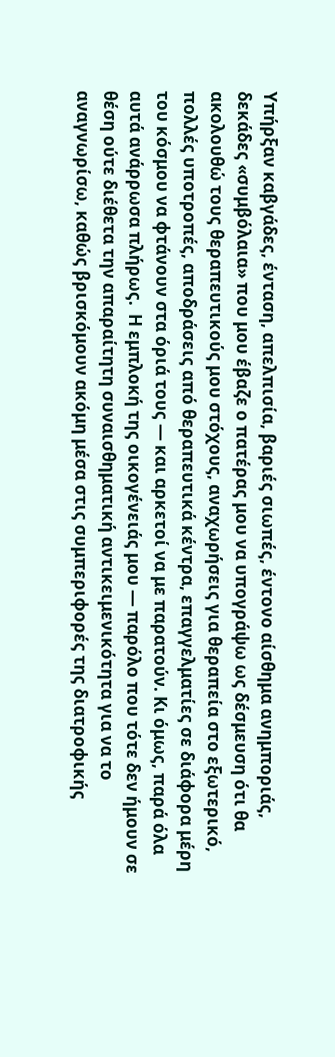Υπήρξαν καβγάδες, ένταση, απελπισία, βαριές σιωπές, έντονο αίσθημα ανημποριάς, δεκάδες «συμβόλαια» που μου έβαζε ο πατέρας μου να υπογράψω ως δέσμευση ότι θα ακολουθώ τους θεραπευτικούς μου στόχους, αναχωρήσεις για θεραπεία στο εξωτερικό, πολλές υποτροπές, αποδράσεις από θεραπευτικά κέντρα, επαγγελματίες σε διάφορα μέρη του κόσμου να φτάνουν στα όριά τους — και αρκετοί να με παρατούν. Κι όμως, παρά όλα αυτά ανάρρωσα πλήρως.  Η εμπλοκή της οικογένειάς μου — παρόλο που τότε δεν ήμουν σε θέση ούτε διέθετα την απαραίτητη συναισθηματική αντικειμενικότητα για να το αναγνωρίσω, καθώς βρισκόμουν ακόμη μέσα στις συμπεριφορές της διατροφικής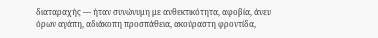διαταραχής — ήταν συνώνυμη με ανθεκτικότητα, αφοβία, άνευ όρων αγάπη, αδιάκοπη προσπάθεια, ακούραστη φροντίδα,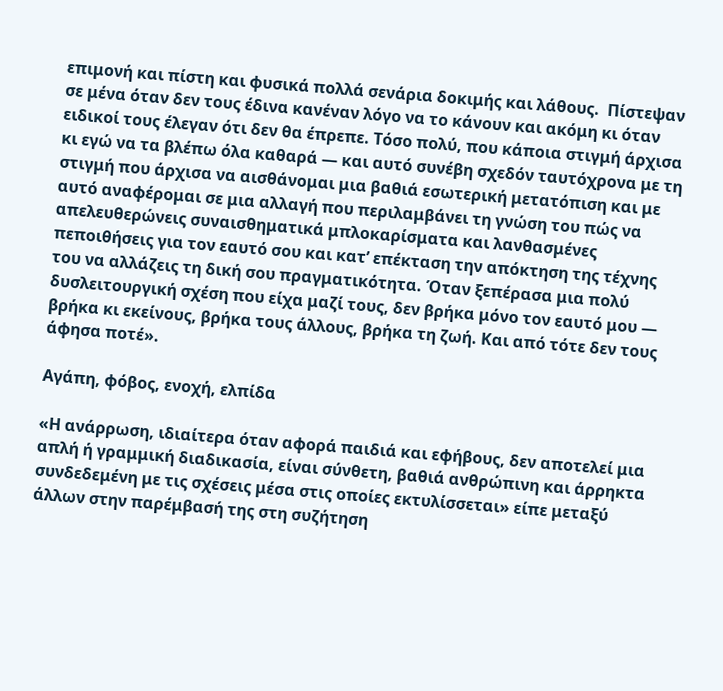επιμονή και πίστη και φυσικά πολλά σενάρια δοκιμής και λάθους.  Πίστεψαν σε μένα όταν δεν τους έδινα κανέναν λόγο να το κάνουν και ακόμη κι όταν ειδικοί τους έλεγαν ότι δεν θα έπρεπε. Τόσο πολύ, που κάποια στιγμή άρχισα κι εγώ να τα βλέπω όλα καθαρά — και αυτό συνέβη σχεδόν ταυτόχρονα με τη στιγμή που άρχισα να αισθάνομαι μια βαθιά εσωτερική μετατόπιση και με αυτό αναφέρομαι σε μια αλλαγή που περιλαμβάνει τη γνώση του πώς να απελευθερώνεις συναισθηματικά μπλοκαρίσματα και λανθασμένες πεποιθήσεις για τον εαυτό σου και κατ’ επέκταση την απόκτηση της τέχνης του να αλλάζεις τη δική σου πραγματικότητα. Όταν ξεπέρασα μια πολύ δυσλειτουργική σχέση που είχα μαζί τους, δεν βρήκα μόνο τον εαυτό μου — βρήκα κι εκείνους, βρήκα τους άλλους, βρήκα τη ζωή. Και από τότε δεν τους άφησα ποτέ».

Αγάπη, φόβος, ενοχή, ελπίδα

«Η ανάρρωση, ιδιαίτερα όταν αφορά παιδιά και εφήβους, δεν αποτελεί μια απλή ή γραμμική διαδικασία, είναι σύνθετη, βαθιά ανθρώπινη και άρρηκτα συνδεδεμένη με τις σχέσεις μέσα στις οποίες εκτυλίσσεται» είπε μεταξύ άλλων στην παρέμβασή της στη συζήτηση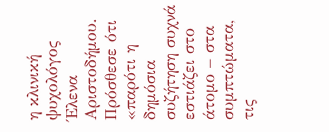η κλινική ψυχολόγος Έλενα Αριστοδήμου. Πρόσθεσε ότι «παρότι η δημόσια συζήτηση συχνά εστιάζει στο άτομο – στα συμπτώματα, τις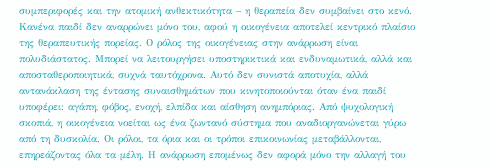συμπεριφορές και την ατομική ανθεκτικότητα – η θεραπεία δεν συμβαίνει στο κενό. Κανένα παιδί δεν αναρρώνει μόνο του, αφού η οικογένεια αποτελεί κεντρικό πλαίσιο της θεραπευτικής πορείας. Ο ρόλος της οικογένειας στην ανάρρωση είναι πολυδιάστατος. Μπορεί να λειτουργήσει υποστηρικτικά και ενδυναμωτικά, αλλά και αποσταθεροποιητικά, συχνά ταυτόχρονα. Αυτό δεν συνιστά αποτυχία, αλλά αντανάκλαση της έντασης συναισθημάτων που κινητοποιούνται όταν ένα παιδί υποφέρει: αγάπη, φόβος, ενοχή, ελπίδα και αίσθηση ανημπόριας. Από ψυχολογική σκοπιά, η οικογένεια νοείται ως ένα ζωντανό σύστημα που αναδιοργανώνεται γύρω από τη δυσκολία. Οι ρόλοι, τα όρια και οι τρόποι επικοινωνίας μεταβάλλονται, επηρεάζοντας όλα τα μέλη. Η ανάρρωση επομένως δεν αφορά μόνο την αλλαγή του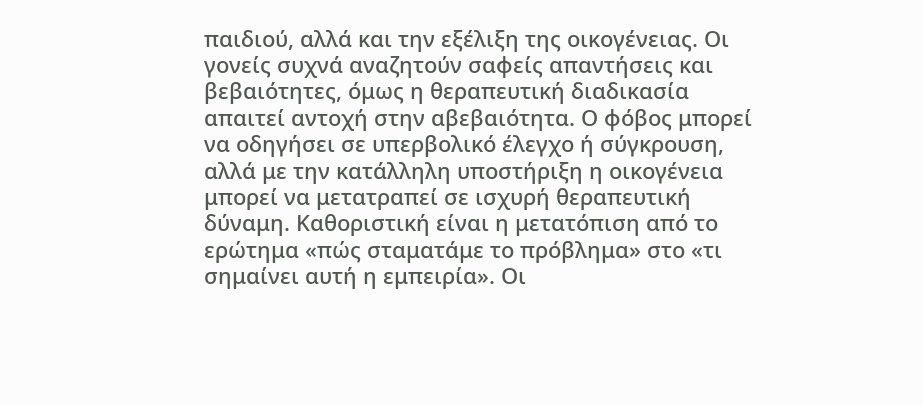παιδιού, αλλά και την εξέλιξη της οικογένειας. Οι γονείς συχνά αναζητούν σαφείς απαντήσεις και βεβαιότητες, όμως η θεραπευτική διαδικασία απαιτεί αντοχή στην αβεβαιότητα. Ο φόβος μπορεί να οδηγήσει σε υπερβολικό έλεγχο ή σύγκρουση, αλλά με την κατάλληλη υποστήριξη η οικογένεια μπορεί να μετατραπεί σε ισχυρή θεραπευτική δύναμη. Καθοριστική είναι η μετατόπιση από το ερώτημα «πώς σταματάμε το πρόβλημα» στο «τι σημαίνει αυτή η εμπειρία». Οι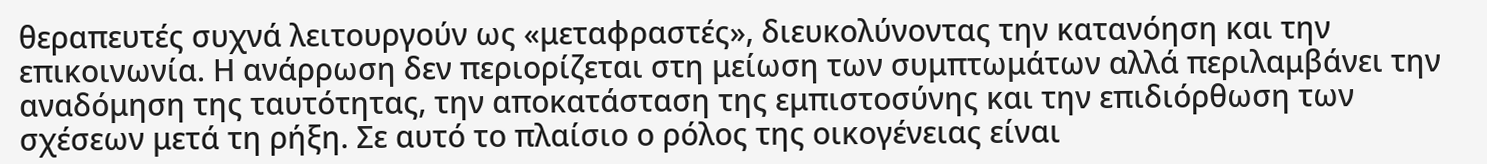θεραπευτές συχνά λειτουργούν ως «μεταφραστές», διευκολύνοντας την κατανόηση και την επικοινωνία. Η ανάρρωση δεν περιορίζεται στη μείωση των συμπτωμάτων αλλά περιλαμβάνει την αναδόμηση της ταυτότητας, την αποκατάσταση της εμπιστοσύνης και την επιδιόρθωση των σχέσεων μετά τη ρήξη. Σε αυτό το πλαίσιο ο ρόλος της οικογένειας είναι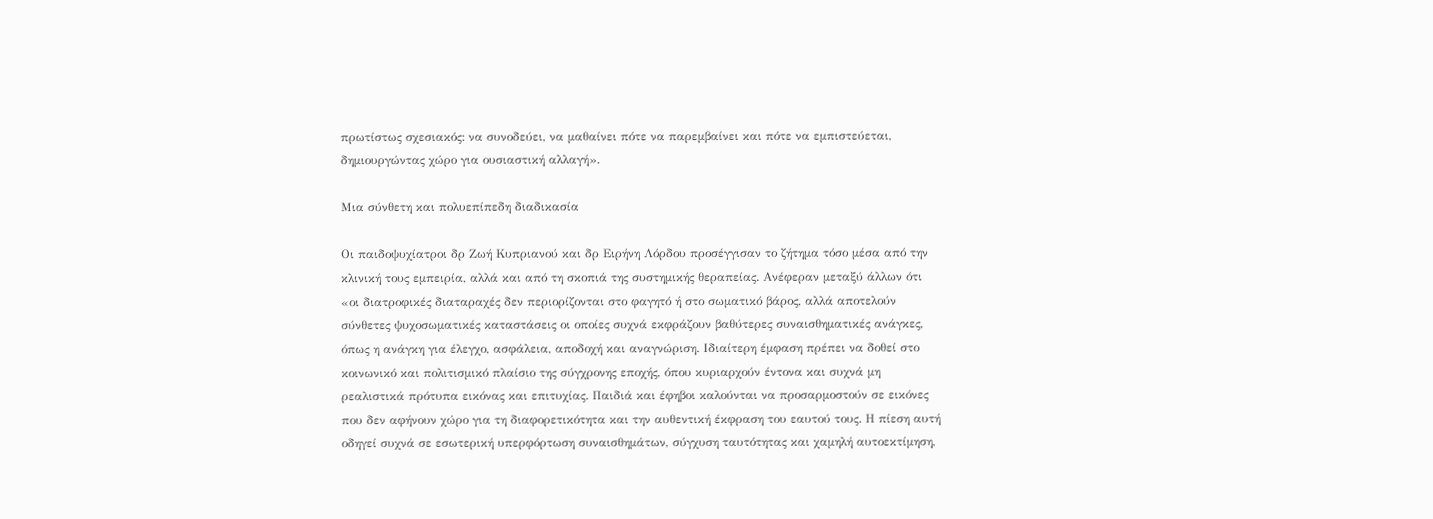πρωτίστως σχεσιακός: να συνοδεύει, να μαθαίνει πότε να παρεμβαίνει και πότε να εμπιστεύεται, δημιουργώντας χώρο για ουσιαστική αλλαγή».

Μια σύνθετη και πολυεπίπεδη διαδικασία

Οι παιδοψυχίατροι δρ Ζωή Κυπριανού και δρ Ειρήνη Λόρδου προσέγγισαν το ζήτημα τόσο μέσα από την κλινική τους εμπειρία, αλλά και από τη σκοπιά της συστημικής θεραπείας. Ανέφεραν μεταξύ άλλων ότι «οι διατροφικές διαταραχές δεν περιορίζονται στο φαγητό ή στο σωματικό βάρος, αλλά αποτελούν σύνθετες ψυχοσωματικές καταστάσεις οι οποίες συχνά εκφράζουν βαθύτερες συναισθηματικές ανάγκες, όπως η ανάγκη για έλεγχο, ασφάλεια, αποδοχή και αναγνώριση. Ιδιαίτερη έμφαση πρέπει να δοθεί στο κοινωνικό και πολιτισμικό πλαίσιο της σύγχρονης εποχής, όπου κυριαρχούν έντονα και συχνά μη ρεαλιστικά πρότυπα εικόνας και επιτυχίας. Παιδιά και έφηβοι καλούνται να προσαρμοστούν σε εικόνες που δεν αφήνουν χώρο για τη διαφορετικότητα και την αυθεντική έκφραση του εαυτού τους. Η πίεση αυτή οδηγεί συχνά σε εσωτερική υπερφόρτωση συναισθημάτων, σύγχυση ταυτότητας και χαμηλή αυτοεκτίμηση,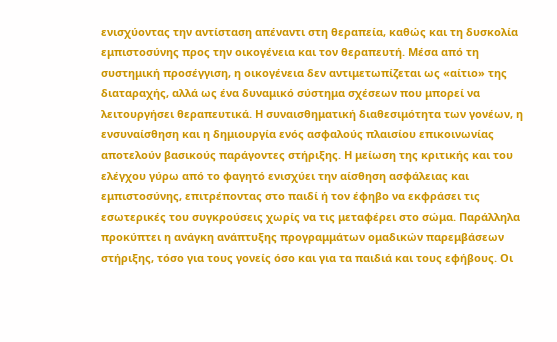ενισχύοντας την αντίσταση απέναντι στη θεραπεία, καθώς και τη δυσκολία εμπιστοσύνης προς την οικογένεια και τον θεραπευτή. Μέσα από τη συστημική προσέγγιση, η οικογένεια δεν αντιμετωπίζεται ως «αίτιο» της διαταραχής, αλλά ως ένα δυναμικό σύστημα σχέσεων που μπορεί να λειτουργήσει θεραπευτικά. Η συναισθηματική διαθεσιμότητα των γονέων, η ενσυναίσθηση και η δημιουργία ενός ασφαλούς πλαισίου επικοινωνίας αποτελούν βασικούς παράγοντες στήριξης. Η μείωση της κριτικής και του ελέγχου γύρω από το φαγητό ενισχύει την αίσθηση ασφάλειας και εμπιστοσύνης, επιτρέποντας στο παιδί ή τον έφηβο να εκφράσει τις εσωτερικές του συγκρούσεις χωρίς να τις μεταφέρει στο σώμα. Παράλληλα προκύπτει η ανάγκη ανάπτυξης προγραμμάτων ομαδικών παρεμβάσεων στήριξης, τόσο για τους γονείς όσο και για τα παιδιά και τους εφήβους. Οι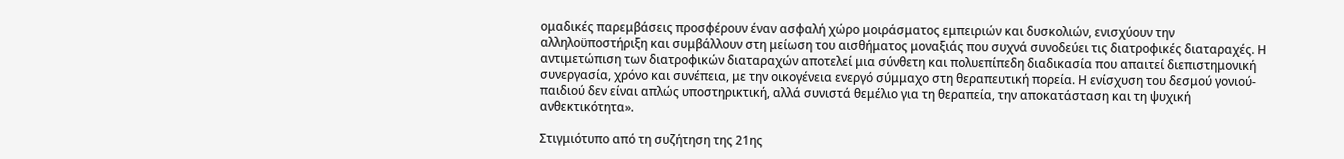ομαδικές παρεμβάσεις προσφέρουν έναν ασφαλή χώρο μοιράσματος εμπειριών και δυσκολιών, ενισχύουν την αλληλοϋποστήριξη και συμβάλλουν στη μείωση του αισθήματος μοναξιάς που συχνά συνοδεύει τις διατροφικές διαταραχές. Η αντιμετώπιση των διατροφικών διαταραχών αποτελεί μια σύνθετη και πολυεπίπεδη διαδικασία που απαιτεί διεπιστημονική συνεργασία, χρόνο και συνέπεια, με την οικογένεια ενεργό σύμμαχο στη θεραπευτική πορεία. Η ενίσχυση του δεσμού γονιού-παιδιού δεν είναι απλώς υποστηρικτική, αλλά συνιστά θεμέλιο για τη θεραπεία, την αποκατάσταση και τη ψυχική ανθεκτικότητα».

Στιγμιότυπο από τη συζήτηση της 21ης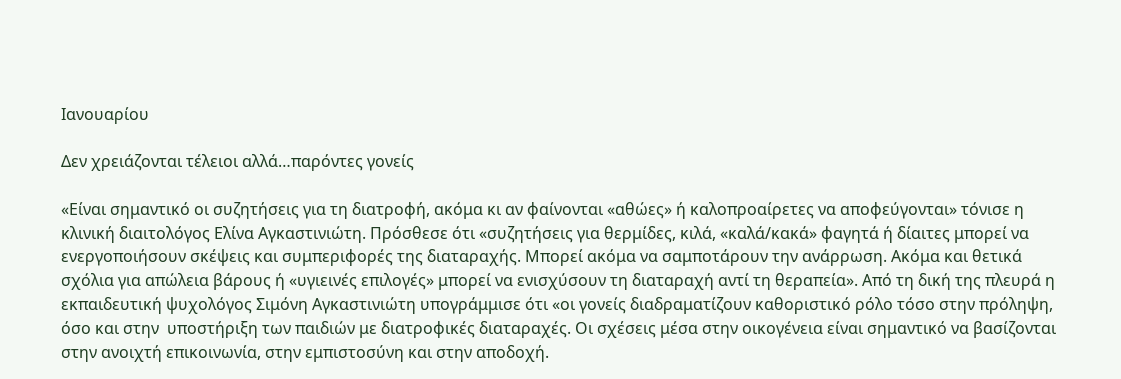Ιανουαρίου

Δεν χρειάζονται τέλειοι αλλά…παρόντες γονείς

«Είναι σημαντικό οι συζητήσεις για τη διατροφή, ακόμα κι αν φαίνονται «αθώες» ή καλοπροαίρετες να αποφεύγονται» τόνισε η κλινική διαιτολόγος Eλίνα Αγκαστινιώτη. Πρόσθεσε ότι «συζητήσεις για θερμίδες, κιλά, «καλά/κακά» φαγητά ή δίαιτες μπορεί να ενεργοποιήσουν σκέψεις και συμπεριφορές της διαταραχής. Μπορεί ακόμα να σαμποτάρουν την ανάρρωση. Ακόμα και θετικά σχόλια για απώλεια βάρους ή «υγιεινές επιλογές» μπορεί να ενισχύσουν τη διαταραχή αντί τη θεραπεία». Από τη δική της πλευρά η εκπαιδευτική ψυχολόγος Σιμόνη Αγκαστινιώτη υπογράμμισε ότι «οι γονείς διαδραματίζουν καθοριστικό ρόλο τόσο στην πρόληψη, όσο και στην  υποστήριξη των παιδιών με διατροφικές διαταραχές. Οι σχέσεις μέσα στην οικογένεια είναι σημαντικό να βασίζονται στην ανοιχτή επικοινωνία, στην εμπιστοσύνη και στην αποδοχή.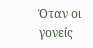Όταν οι γονείς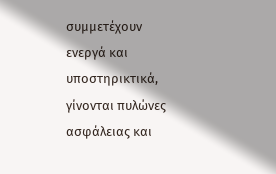συμμετέχουν ενεργά και υποστηρικτικά, γίνονται πυλώνες ασφάλειας και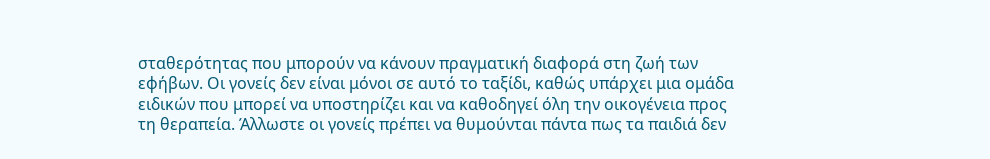σταθερότητας που μπορούν να κάνουν πραγματική διαφορά στη ζωή των εφήβων. Οι γονείς δεν είναι μόνοι σε αυτό το ταξίδι, καθώς υπάρχει μια ομάδα ειδικών που μπορεί να υποστηρίζει και να καθοδηγεί όλη την οικογένεια προς τη θεραπεία. Άλλωστε οι γονείς πρέπει να θυμούνται πάντα πως τα παιδιά δεν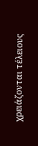χρειάζονται τέλειους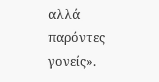αλλά παρόντες γονείς».